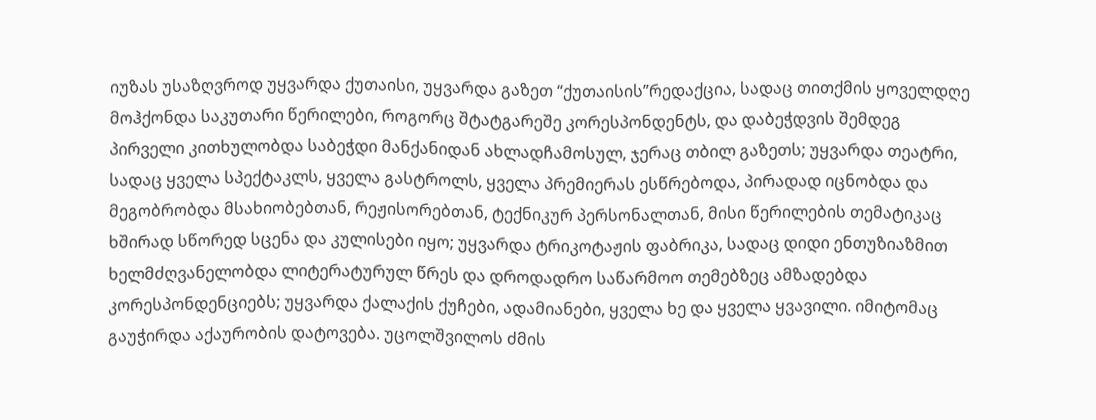იუზას უსაზღვროდ უყვარდა ქუთაისი, უყვარდა გაზეთ “ქუთაისის”რედაქცია, სადაც თითქმის ყოველდღე მოჰქონდა საკუთარი წერილები, როგორც შტატგარეშე კორესპონდენტს, და დაბეჭდვის შემდეგ პირველი კითხულობდა საბეჭდი მანქანიდან ახლადჩამოსულ, ჯერაც თბილ გაზეთს; უყვარდა თეატრი, სადაც ყველა სპექტაკლს, ყველა გასტროლს, ყველა პრემიერას ესწრებოდა, პირადად იცნობდა და მეგობრობდა მსახიობებთან, რეჟისორებთან, ტექნიკურ პერსონალთან, მისი წერილების თემატიკაც ხშირად სწორედ სცენა და კულისები იყო; უყვარდა ტრიკოტაჟის ფაბრიკა, სადაც დიდი ენთუზიაზმით ხელმძღვანელობდა ლიტერატურულ წრეს და დროდადრო საწარმოო თემებზეც ამზადებდა კორესპონდენციებს; უყვარდა ქალაქის ქუჩები, ადამიანები, ყველა ხე და ყველა ყვავილი. იმიტომაც გაუჭირდა აქაურობის დატოვება. უცოლშვილოს ძმის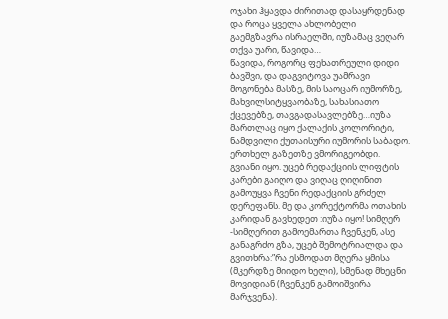ოჯახი ჰყავდა ძირითად დასაყრდენად და როცა ყველა ახლობელი გაემგზავრა ისრაელში, იუზამაც ვეღარ თქვა უარი, წავიდა…
წავიდა, როგორც ფეხათრეული დიდი ბავშვი, და დაგვიტოვა უამრავი მოგონება მასზე, მის საოცარ იუმორზე, მახვილსიტყვაობაზე, სახასიათო ქცევებზე, თავგადასავლებზე…იუზა მართლაც იყო ქალაქის კოლორიტი, ნამდვილი ქუთაისური იუმორის საბადო.
ერთხელ გაზეთზე ვმორიგეობდი. გვიანი იყო. უცებ რედაქციის ლიფტის კარები გაიღო და ვიღაც ღიღინით გამოუყვა ჩვენი რედაქციის გრძელ დერეფანს. მე და კორექტორმა ოთახის კარიდან გავხედეთ :იუზა იყო! სიმღერ -სიმღერით გამოემართა ჩვენკენ, ასე განაგრძო გზა, უცებ შემოტრიალდა და გვითხრა:”რა ესმოდათ მღერა ყმისა (მკერდზე მიიდო ხელი), სმენად მხეცნი მოვიდიან (ჩვენკენ გამოიშვირა მარჯვენა).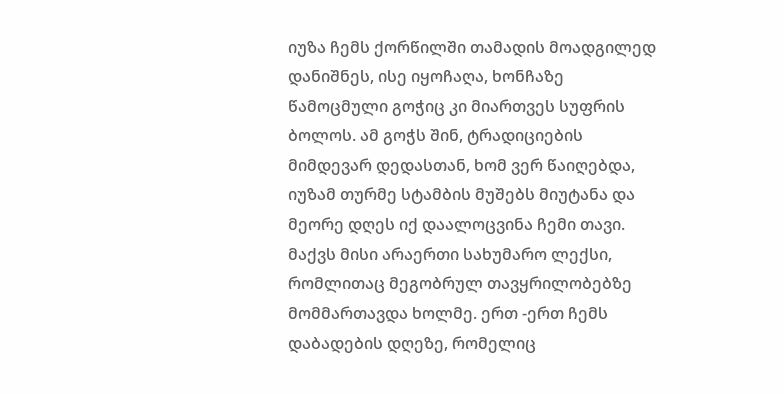იუზა ჩემს ქორწილში თამადის მოადგილედ დანიშნეს, ისე იყოჩაღა, ხონჩაზე წამოცმული გოჭიც კი მიართვეს სუფრის ბოლოს. ამ გოჭს შინ, ტრადიციების მიმდევარ დედასთან, ხომ ვერ წაიღებდა, იუზამ თურმე სტამბის მუშებს მიუტანა და მეორე დღეს იქ დაალოცვინა ჩემი თავი.
მაქვს მისი არაერთი სახუმარო ლექსი, რომლითაც მეგობრულ თავყრილობებზე მომმართავდა ხოლმე. ერთ -ერთ ჩემს დაბადების დღეზე, რომელიც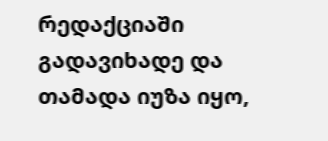რედაქციაში გადავიხადე და თამადა იუზა იყო,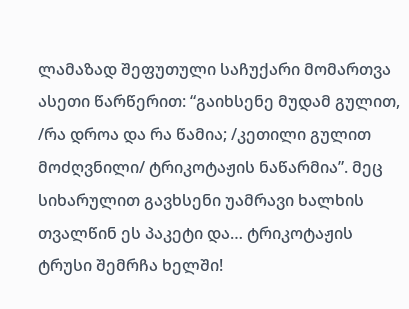ლამაზად შეფუთული საჩუქარი მომართვა ასეთი წარწერით: “გაიხსენე მუდამ გულით, /რა დროა და რა წამია; /კეთილი გულით მოძღვნილი/ ტრიკოტაჟის ნაწარმია”. მეც სიხარულით გავხსენი უამრავი ხალხის თვალწინ ეს პაკეტი და… ტრიკოტაჟის
ტრუსი შემრჩა ხელში!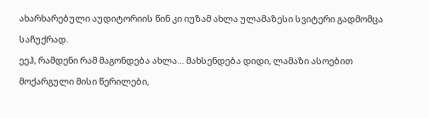ახარხარებული აუდიტორიის წინ კი იუზამ ახლა ულამაზესი სვიტერი გადმომცა საჩუქრად.
ეეჰ, რამდენი რამ მაგონდება ახლა… მახსენდება დიდი, ლამაზი ასოებით მოქარგული მისი წერილები,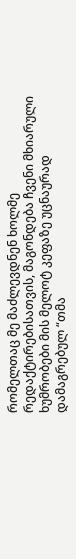რომელთაც მე მაძლევდნენ ხოლმე რედაქტირებისათვის, მაგონდება ჩვენი მხიარული ხუმრობები მის მელოტ კეფაზე უცნაურად დამაგრებულ “თმა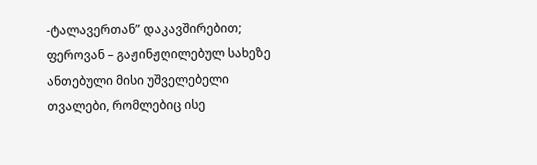-ტალავერთან” დაკავშირებით; ფეროვან – გაჟინჟღილებულ სახეზე ანთებული მისი უშველებელი თვალები, რომლებიც ისე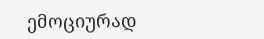ემოციურად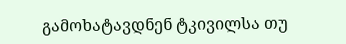გამოხატავდნენ ტკივილსა თუ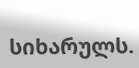სიხარულს.